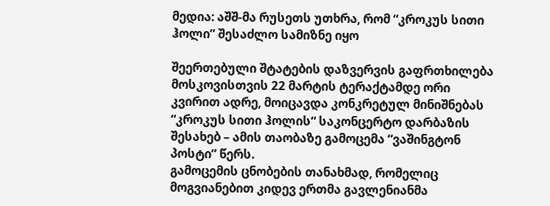მედია: აშშ-მა რუსეთს უთხრა, რომ “კროკუს სითი ჰოლი” შესაძლო სამიზნე იყო

შეერთებული შტატების დაზვერვის გაფრთხილება მოსკოვისთვის 22 მარტის ტერაქტამდე ორი კვირით ადრე, მოიცავდა კონკრეტულ მინიშნებას “კროკუს სითი ჰოლის“ საკონცერტო დარბაზის შესახებ – ამის თაობაზე გამოცემა “ვაშინგტონ პოსტი” წერს.
გამოცემის ცნობების თანახმად, რომელიც მოგვიანებით კიდევ ერთმა გავლენიანმა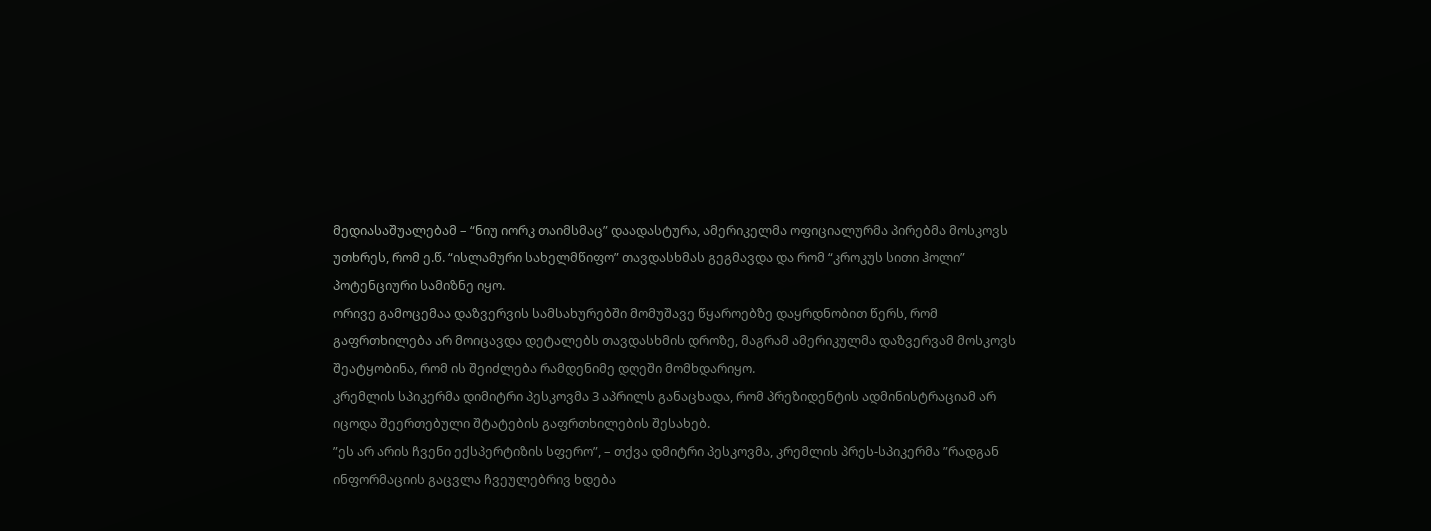მედიასაშუალებამ – “ნიუ იორკ თაიმსმაც” დაადასტურა, ამერიკელმა ოფიციალურმა პირებმა მოსკოვს უთხრეს, რომ ე.წ. “ისლამური სახელმწიფო” თავდასხმას გეგმავდა და რომ “კროკუს სითი ჰოლი” პოტენციური სამიზნე იყო.
ორივე გამოცემაა დაზვერვის სამსახურებში მომუშავე წყაროებზე დაყრდნობით წერს, რომ გაფრთხილება არ მოიცავდა დეტალებს თავდასხმის დროზე, მაგრამ ამერიკულმა დაზვერვამ მოსკოვს შეატყობინა, რომ ის შეიძლება რამდენიმე დღეში მომხდარიყო.
კრემლის სპიკერმა დიმიტრი პესკოვმა 3 აპრილს განაცხადა, რომ პრეზიდენტის ადმინისტრაციამ არ იცოდა შეერთებული შტატების გაფრთხილების შესახებ.
”ეს არ არის ჩვენი ექსპერტიზის სფერო”, – თქვა დმიტრი პესკოვმა, კრემლის პრეს-სპიკერმა ”რადგან ინფორმაციის გაცვლა ჩვეულებრივ ხდება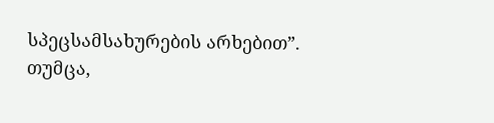სპეცსამსახურების არხებით”.
თუმცა,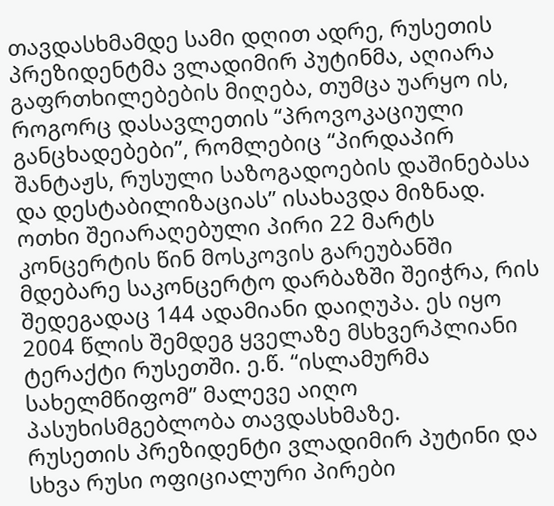თავდასხმამდე სამი დღით ადრე, რუსეთის პრეზიდენტმა ვლადიმირ პუტინმა, აღიარა გაფრთხილებების მიღება, თუმცა უარყო ის, როგორც დასავლეთის “პროვოკაციული განცხადებები”, რომლებიც “პირდაპირ შანტაჟს, რუსული საზოგადოების დაშინებასა და დესტაბილიზაციას” ისახავდა მიზნად.
ოთხი შეიარაღებული პირი 22 მარტს კონცერტის წინ მოსკოვის გარეუბანში მდებარე საკონცერტო დარბაზში შეიჭრა, რის შედეგადაც 144 ადამიანი დაიღუპა. ეს იყო 2004 წლის შემდეგ ყველაზე მსხვერპლიანი ტერაქტი რუსეთში. ე.წ. “ისლამურმა სახელმწიფომ” მალევე აიღო პასუხისმგებლობა თავდასხმაზე.
რუსეთის პრეზიდენტი ვლადიმირ პუტინი და სხვა რუსი ოფიციალური პირები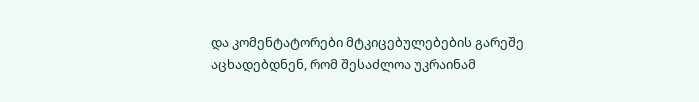და კომენტატორები მტკიცებულებების გარეშე აცხადებდნენ, რომ შესაძლოა უკრაინამ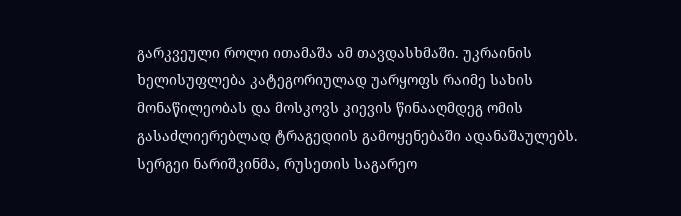გარკვეული როლი ითამაშა ამ თავდასხმაში. უკრაინის ხელისუფლება კატეგორიულად უარყოფს რაიმე სახის მონაწილეობას და მოსკოვს კიევის წინააღმდეგ ომის გასაძლიერებლად ტრაგედიის გამოყენებაში ადანაშაულებს.
სერგეი ნარიშკინმა, რუსეთის საგარეო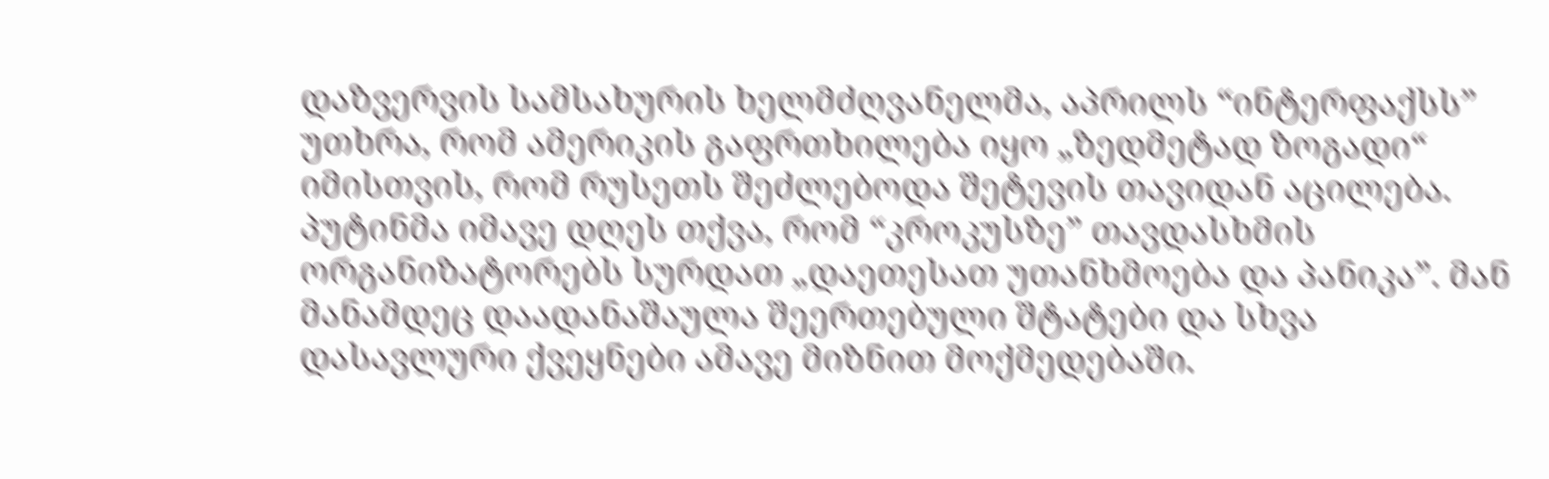დაზვერვის სამსახურის ხელმძღვანელმა, აპრილს “ინტერფაქსს” უთხრა, რომ ამერიკის გაფრთხილება იყო „ზედმეტად ზოგადი“ იმისთვის, რომ რუსეთს შეძლებოდა შეტევის თავიდან აცილება.
პუტინმა იმავე დღეს თქვა, რომ “კროკუსზე” თავდასხმის ორგანიზატორებს სურდათ „დაეთესათ უთანხმოება და პანიკა”. მან მანამდეც დაადანაშაულა შეერთებული შტატები და სხვა დასავლური ქვეყნები ამავე მიზნით მოქმედებაში.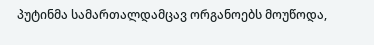პუტინმა სამართალდამცავ ორგანოებს მოუწოდა,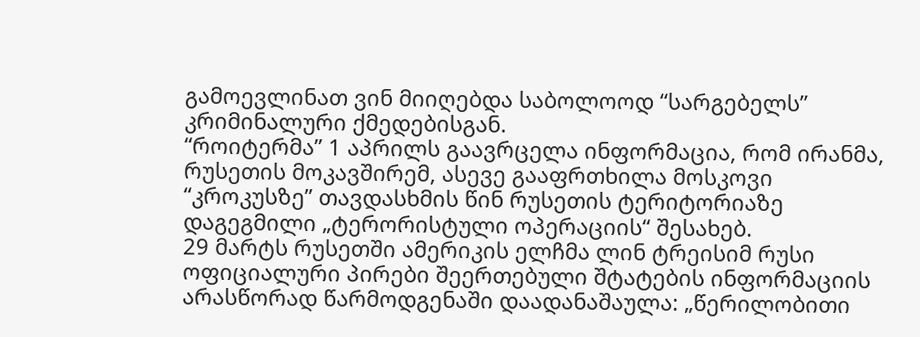გამოევლინათ ვინ მიიღებდა საბოლოოდ “სარგებელს” კრიმინალური ქმედებისგან.
“როიტერმა” 1 აპრილს გაავრცელა ინფორმაცია, რომ ირანმა, რუსეთის მოკავშირემ, ასევე გააფრთხილა მოსკოვი “კროკუსზე” თავდასხმის წინ რუსეთის ტერიტორიაზე დაგეგმილი „ტერორისტული ოპერაციის“ შესახებ.
29 მარტს რუსეთში ამერიკის ელჩმა ლინ ტრეისიმ რუსი ოფიციალური პირები შეერთებული შტატების ინფორმაციის არასწორად წარმოდგენაში დაადანაშაულა: „წერილობითი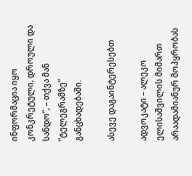ინფორმაცია იყო კონკრეტული, დროული და სანდო“, – თქვა მან “ტელეგრამზე” განცხადებაში.

ასევე დაგაინტერესებთ

ადვოკატი – ალეკო ელისაშვილის მიმართ არაადამიანურ მოპყრობას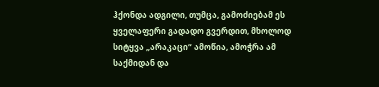ჰქონდა ადგილი, თუმცა, გამოძიებამ ეს ყველაფერი გადადო გვერდით, მხოლოდ სიტყვა „არაკაცი“ ამოწია, ამოჭრა ამ საქმიდან და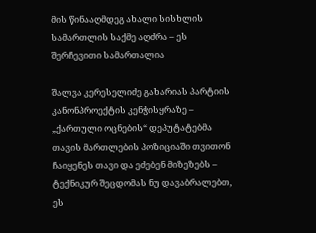მის წინააღმდეგ ახალი სისხლის სამართლის საქმე აღძრა – ეს შერჩევითი სამართალია

შალვა კერესელიძე გახარიას პარტიის კანონპროექტის კენჭისყრაზე – „ქართული ოცნების“ დეპუტატებმა თავის მართლების პოზიციაში თვითონ ჩაიყენეს თავი და ეძებენ მიზეზებს – ტექნიკურ შეცდომას ნუ დავაბრალებთ, ეს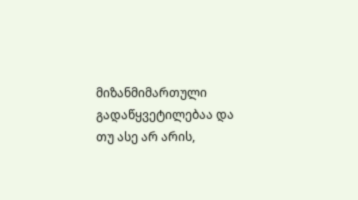მიზანმიმართული გადაწყვეტილებაა და თუ ასე არ არის,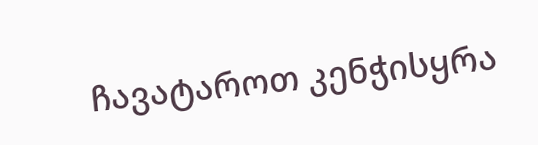ჩავატაროთ კენჭისყრა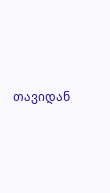თავიდან